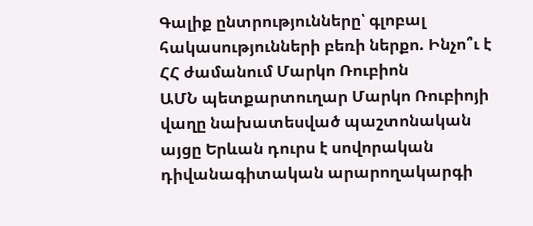Գալիք ընտրությունները՝ գլոբալ հակասությունների բեռի ներքո. Ինչո՞ւ է ՀՀ ժամանում Մարկո Ռուբիոն
ԱՄՆ պետքարտուղար Մարկո Ռուբիոյի վաղը նախատեսված պաշտոնական այցը Երևան դուրս է սովորական դիվանագիտական արարողակարգի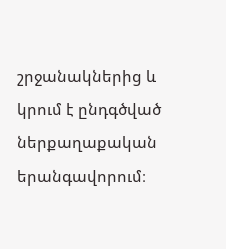շրջանակներից և կրում է ընդգծված ներքաղաքական երանգավորում։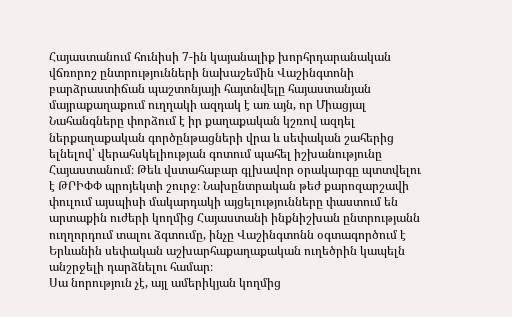Հայաստանում հունիսի 7-ին կայանալիք խորհրդարանական վճռորոշ ընտրությունների նախաշեմին Վաշինգտոնի բարձրաստիճան պաշտոնյայի հայտնվելը հայաստանյան մայրաքաղաքում ուղղակի ազդակ է առ այն, որ Միացյալ Նահանգները փորձում է իր քաղաքական կշռով ազդել ներքաղաքական գործընթացների վրա և սեփական շահերից ելնելով՝ վերահսկելիության գոտում պահել իշխանությունը Հայաստանում։ Թեև վստահաբար գլխավոր օրակարգը պտտվելու է ԹՐԻՓՓ պրոյեկտի շուրջ։ Նախընտրական թեժ քարոզարշավի փուլում այսպիսի մակարդակի այցելությունները փաստում են արտաքին ուժերի կողմից Հայաստանի ինքնիշխան ընտրությանն ուղղորդում տալու ձգտումը, ինչը Վաշինգտոնն օգտագործում է Երևանին սեփական աշխարհաքաղաքական ուղեծրին կապելն անշրջելի դարձնելու համար։
Սա նորություն չէ, այլ ամերիկյան կողմից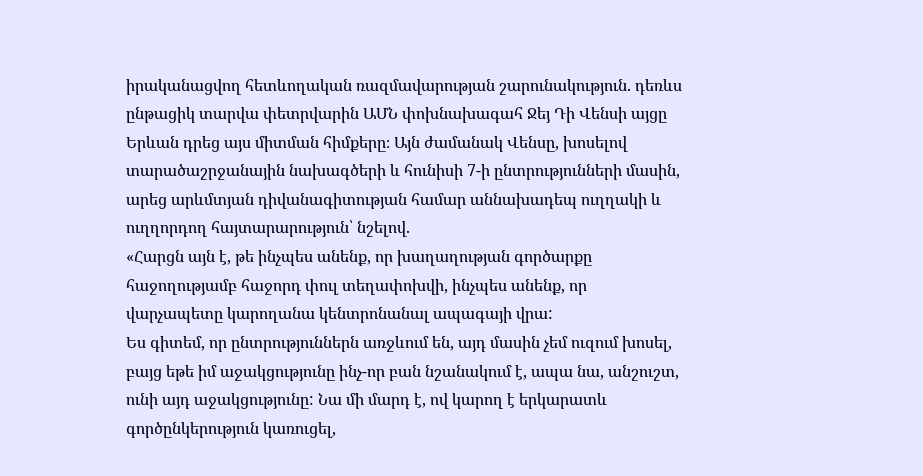իրականացվող հետևողական ռազմավարության շարունակություն. դեռևս ընթացիկ տարվա փետրվարին ԱՄՆ փոխնախագահ Ջեյ Դի Վենսի այցը Երևան դրեց այս միտման հիմքերը։ Այն ժամանակ Վենսը, խոսելով տարածաշրջանային նախագծերի և հունիսի 7-ի ընտրությունների մասին, արեց արևմտյան դիվանագիտության համար աննախադեպ ուղղակի և ուղղորդող հայտարարություն՝ նշելով.
«Հարցն այն է, թե ինչպես անենք, որ խաղաղության գործարքը հաջողությամբ հաջորդ փուլ տեղափոխվի, ինչպես անենք, որ վարչապետը կարողանա կենտրոնանալ ապագայի վրա:
Ես գիտեմ, որ ընտրություններն առջևում են, այդ մասին չեմ ուզում խոսել, բայց եթե իմ աջակցությունը ինչ-որ բան նշանակում է, ապա նա, անշուշտ, ունի այդ աջակցությունը: Նա մի մարդ է, ով կարող է երկարատև գործընկերություն կառուցել,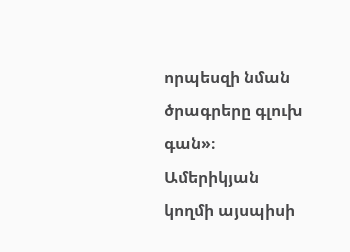որպեսզի նման ծրագրերը գլուխ գան»։
Ամերիկյան կողմի այսպիսի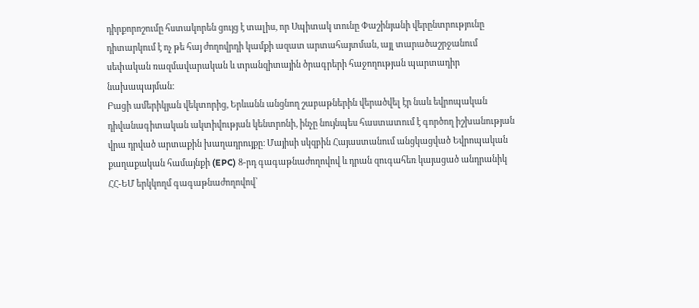դիրքորոշումը հստակորեն ցույց է տալիս, որ Սպիտակ տունը Փաշինյանի վերընտրությունը դիտարկում է ոչ թե հայ ժողովրդի կամքի ազատ արտահայտման, այլ տարածաշրջանում սեփական ռազմավարական և տրանզիտային ծրագրերի հաջողության պարտադիր նախապայման։
Բացի ամերիկյան վեկտորից, Երևանն անցնող շաբաթներին վերածվել էր նաև եվրոպական դիվանագիտական ակտիվության կենտրոնի, ինչը նույնպես հաստատում է գործող իշխանության վրա դրված արտաքին խաղադրույքը։ Մայիսի սկզբին Հայաստանում անցկացված Եվրոպական քաղաքական համայնքի (EPC) 8-րդ գագաթնաժողովով և դրան զուգահեռ կայացած անդրանիկ ՀՀ-ԵՄ երկկողմ գագաթնաժողովով՝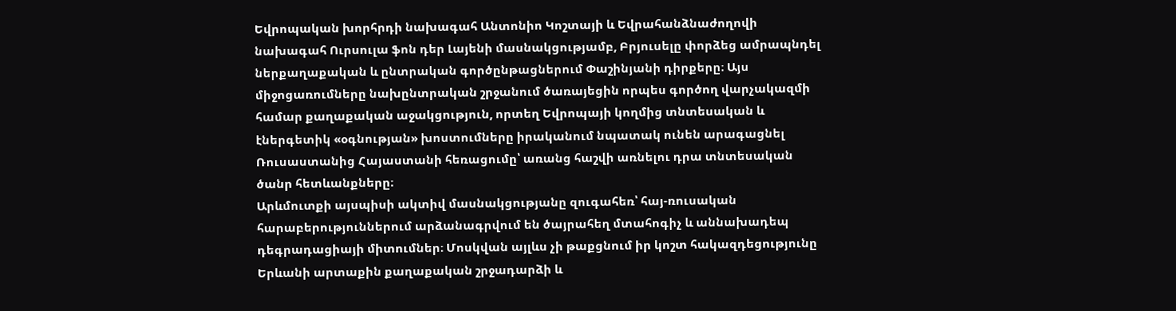Եվրոպական խորհրդի նախագահ Անտոնիո Կոշտայի և Եվրահանձնաժողովի նախագահ Ուրսուլա ֆոն դեր Լայենի մասնակցությամբ, Բրյուսելը փորձեց ամրապնդել ներքաղաքական և ընտրական գործընթացներում Փաշինյանի դիրքերը։ Այս միջոցառումները նախընտրական շրջանում ծառայեցին որպես գործող վարչակազմի համար քաղաքական աջակցություն, որտեղ Եվրոպայի կողմից տնտեսական և էներգետիկ «օգնության» խոստումները իրականում նպատակ ունեն արագացնել Ռուսաստանից Հայաստանի հեռացումը՝ առանց հաշվի առնելու դրա տնտեսական ծանր հետևանքները։
Արևմուտքի այսպիսի ակտիվ մասնակցությանը զուգահեռ՝ հայ-ռուսական հարաբերություններում արձանագրվում են ծայրահեղ մտահոգիչ և աննախադեպ դեգրադացիայի միտումներ։ Մոսկվան այլևս չի թաքցնում իր կոշտ հակազդեցությունը Երևանի արտաքին քաղաքական շրջադարձի և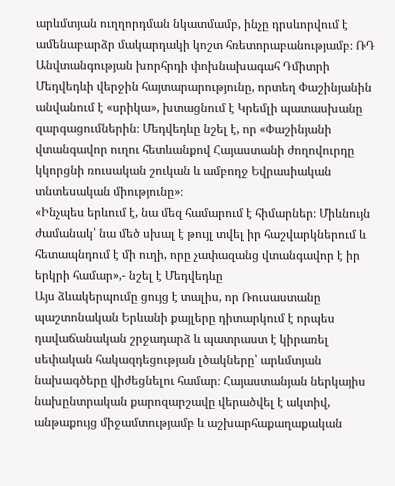արևմտյան ուղղորդման նկատմամբ, ինչը դրսևորվում է ամենաբարձր մակարդակի կոշտ հռետորաբանությամբ։ ՌԴ Անվտանգության խորհրդի փոխնախագահ Դմիտրի Մեդվեդևի վերջին հայտարարությունը, որտեղ Փաշինյանին անվանում է «սրիկա», խտացնում է Կրեմլի պատասխանը զարգացումներին։ Մեդվեդևը նշել է, որ «Փաշինյանի վտանգավոր ուղու հետևանքով Հայաստանի ժողովուրդը կկորցնի ռուսական շուկան և ամբողջ Եվրասիական տնտեսական միությունը»։
«Ինչպես երևում է, նա մեզ համարում է հիմարներ։ Միևնույն ժամանակ՝ նա մեծ սխալ է թույլ տվել իր հաշվարկներում և հետապնդում է մի ուղի, որը չափազանց վտանգավոր է իր երկրի համար»,- նշել է Մեդվեդևը
Այս ձևակերպումը ցույց է տալիս, որ Ռուսաստանը պաշտոնական Երևանի քայլերը դիտարկում է որպես դավաճանական շրջադարձ և պատրաստ է կիրառել սեփական հակազդեցության լծակները՝ արևմտյան նախագծերը վիժեցնելու համար։ Հայաստանյան ներկայիս նախընտրական քարոզարշավը վերածվել է ակտիվ, անթաքույց միջամտությամբ և աշխարհաքաղաքական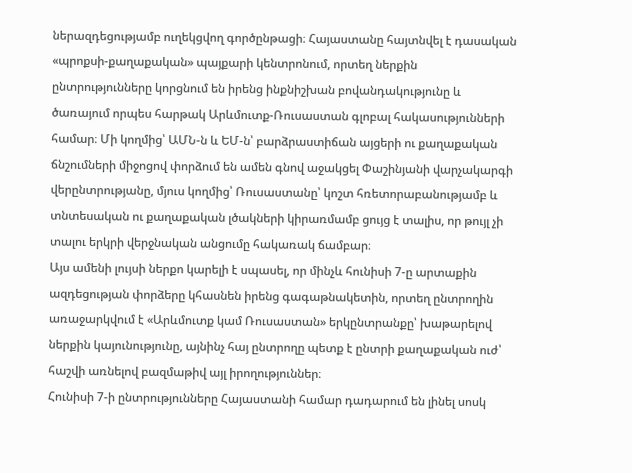ներազդեցությամբ ուղեկցվող գործընթացի։ Հայաստանը հայտնվել է դասական «պրոքսի-քաղաքական» պայքարի կենտրոնում, որտեղ ներքին ընտրությունները կորցնում են իրենց ինքնիշխան բովանդակությունը և ծառայում որպես հարթակ Արևմուտք-Ռուսաստան գլոբալ հակասությունների համար։ Մի կողմից՝ ԱՄՆ-ն և ԵՄ-ն՝ բարձրաստիճան այցերի ու քաղաքական ճնշումների միջոցով փորձում են ամեն գնով աջակցել Փաշինյանի վարչակարգի վերընտրությանը, մյուս կողմից՝ Ռուսաստանը՝ կոշտ հռետորաբանությամբ և տնտեսական ու քաղաքական լծակների կիրառմամբ ցույց է տալիս, որ թույլ չի տալու երկրի վերջնական անցումը հակառակ ճամբար։
Այս ամենի լույսի ներքո կարելի է սպասել, որ մինչև հունիսի 7-ը արտաքին ազդեցության փորձերը կհասնեն իրենց գագաթնակետին, որտեղ ընտրողին առաջարկվում է «Արևմուտք կամ Ռուսաստան» երկընտրանքը՝ խաթարելով ներքին կայունությունը, այնինչ հայ ընտրողը պետք է ընտրի քաղաքական ուժ՝ հաշվի առնելով բազմաթիվ այլ իրողություններ։
Հունիսի 7-ի ընտրությունները Հայաստանի համար դադարում են լինել սոսկ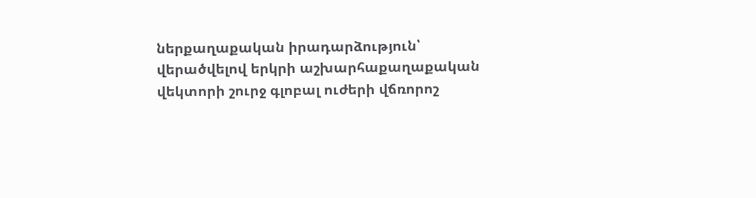ներքաղաքական իրադարձություն՝ վերածվելով երկրի աշխարհաքաղաքական վեկտորի շուրջ գլոբալ ուժերի վճռորոշ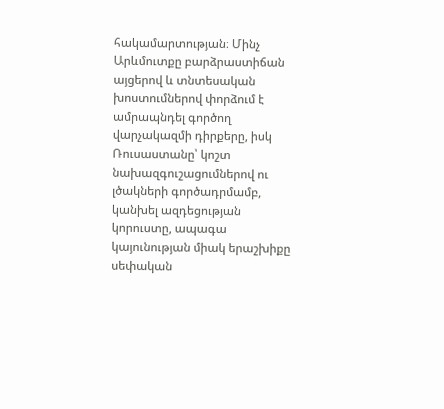հակամարտության։ Մինչ Արևմուտքը բարձրաստիճան այցերով և տնտեսական խոստումներով փորձում է ամրապնդել գործող վարչակազմի դիրքերը, իսկ Ռուսաստանը՝ կոշտ նախազգուշացումներով ու լծակների գործադրմամբ, կանխել ազդեցության կորուստը, ապագա կայունության միակ երաշխիքը սեփական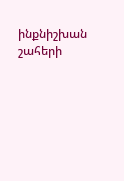ինքնիշխան շահերի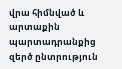վրա հիմնված և արտաքին պարտադրանքից զերծ ընտրություն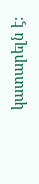կատարելն է: